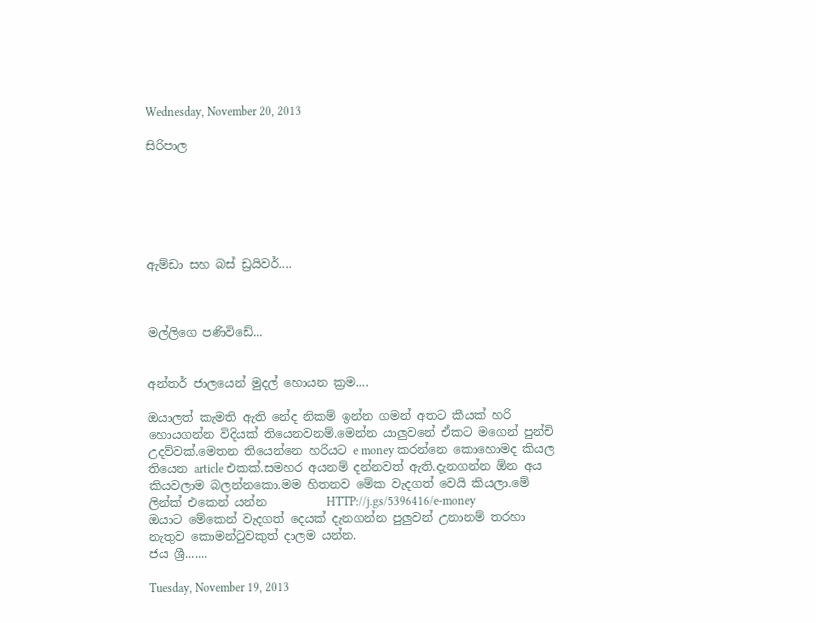Wednesday, November 20, 2013

සිරිපාල






ඇම්ඩා සහ බස් ඩ්‍රයිවර්....



මල්ලිගෙ පණිවිඩේ...


අන්තර් ජාලයෙන් මුදල් හොයන ක්‍රම....

ඔයාලත් කැමති ඇති නේද නිකම් ඉන්න ගමන් අතට කීයක් හරි හොයගන්න විදියක් තියෙනවනම්.මෙන්න යාලුවනේ ඒකට මගෙන් පුන්චි උදව්වක්.මෙතන තියෙන්නෙ හරියට e money කරන්නෙ කොහොමද කියල තියෙන article එකක්.සමහර අයනම් දන්නවත් ඇති.දැනගන්න ඕන අය කියවලාම බලන්නකො.මම හිතනව මේක වැදගත් වෙයි කියලා.මේ ලින්ක් එකෙන් යන්න          HTTP://j.gs/5396416/e-money
ඔයාට මේකෙන් වැදගත් දෙයක් දැනගන්න පුලුවන් උනානම් තරහා නැතුව කොමන්ටුවකුත් දාලම යන්න.
ජය ශ්‍රී.......

Tuesday, November 19, 2013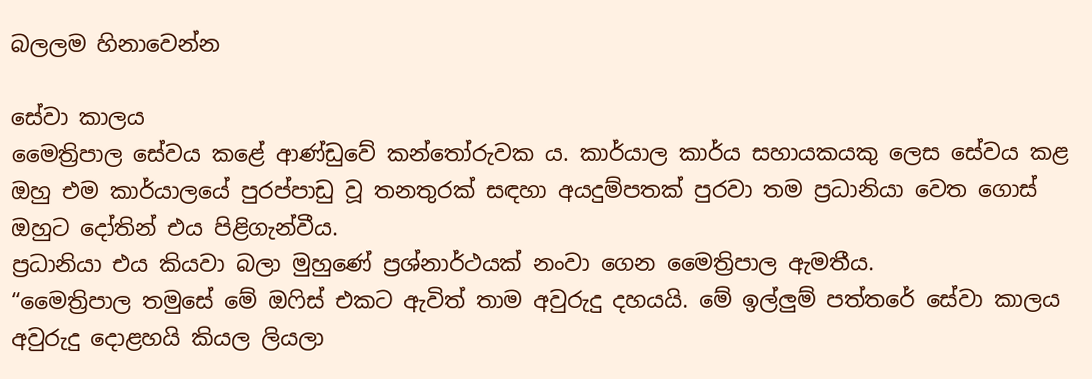බලලම හිනාවෙන්න

සේවා කාලය
මෛත්‍රිපාල සේවය කළේ ආණ්ඩුවේ කන්තෝරුවක ය. කාර්යාල කාර්ය සහායකයකු ලෙස සේවය කළ ඔහු එම කාර්යාලයේ පුරප්පාඩු වූ තනතුරක් සඳහා අයදුම්පතක් පුරවා තම ප්‍රධානියා වෙත ගොස් ඔහුට දෝතින් එය පිළිගැන්වීය.
ප්‍රධානියා එය කියවා බලා මුහුණේ ප්‍රශ්නාර්ථයක් නංවා ගෙන මෛත්‍රිපාල ඇමතීය.
“මෛත්‍රිපාල තමුසේ මේ ඔෆිස් එකට ඇවිත් තාම අවුරුදු දහයයි. මේ ඉල්ලුම් පත්තරේ සේවා කාලය අවුරුදු දොළහයි කියල ලියලා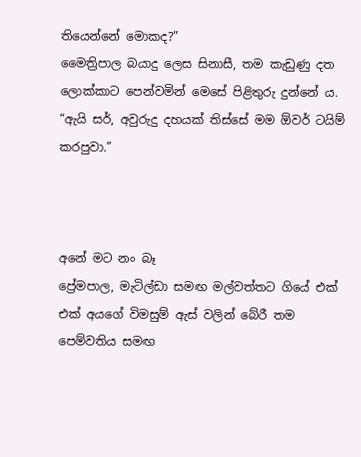තියෙන්නේ මොකද?”
මෛත්‍රිපාල බයාදු ලෙස සිනාසී, තම කැඩුණු දත ලොක්කාට පෙන්වමින් මෙසේ පිළිතුරු දුන්නේ ය.
“ඇයි සර්, අවුරුදු දහයක් තිස්සේ මම ඕවර් ටයිම් කරපුවා.”



අනේ මට නං බෑ
ප්‍රේමපාල, මැටිල්ඩා සමඟ මල්වත්තට ගියේ එක් එක් අයගේ විමසුම් ඇස් වලින් බේරී තම පෙම්වතිය සමඟ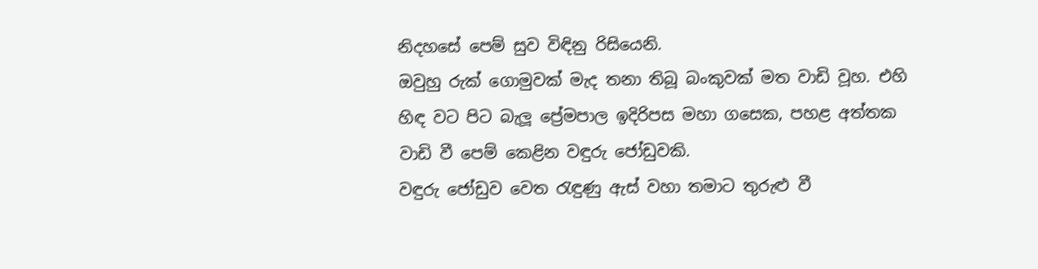නිදහසේ පෙම් සුව විඳිනු රිසියෙනි.
ඔවුහු රුක් ගොමුවක් මැද තනා තිබූ බංකුවක් මත වාඩි වූහ. එහි හිඳ වට පිට බැලූ ප්‍රේමපාල ඉදිරිපස මහා ගසෙක, පහළ අත්තක වාඩි වී පෙම් කෙළින වඳුරු ජෝඩුවකි.
වඳුරු ජෝඩුව වෙත රැඳුණු ඇස් වහා තමාට තුරුළු වී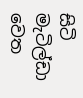සිටි මැටිල්ඩා වෙත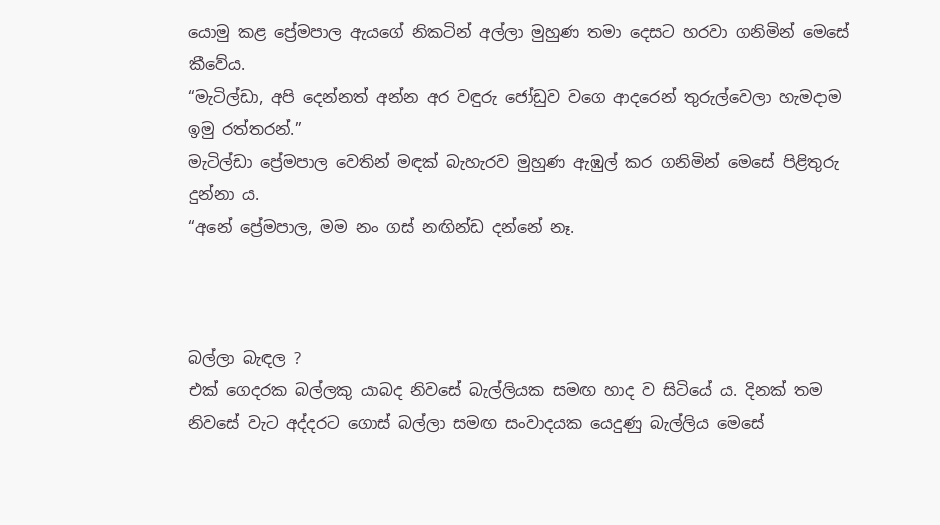යොමු කළ ප්‍රේමපාල ඇයගේ නිකටින් අල්ලා මුහුණ තමා දෙසට හරවා ගනිමින් මෙසේ කීවේය.
“මැටිල්ඩා, අපි දෙන්නත් අන්න අර වඳුරු ජෝඩුව වගෙ ආදරෙන් තුරුල්වෙලා හැමදාම ඉමු රත්තරන්.”
මැටිල්ඩා ප්‍රේමපාල වෙතින් මඳක් බැහැරව මුහුණ ඇඹුල් කර ගනිමින් මෙසේ පිළිතුරු දුන්නා ය.
“අනේ ප්‍රේමපාල, මම නං ගස් නඟින්ඩ දන්නේ නෑ.



බල්ලා බැඳල ?
එක් ගෙදරක බල්ලකු යාබද නිවසේ බැල්ලියක සමඟ හාද ව සිටියේ ය. දිනක් තම නිවසේ වැට අද්දරට ගොස් බල්ලා සමඟ සංවාදයක යෙදුණු බැල්ලිය මෙසේ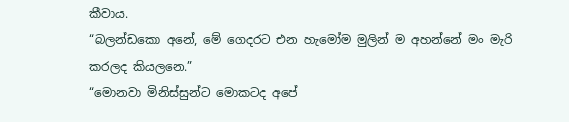කීවාය.
“බලන්ඩකො අනේ, මේ ගෙදරට එන හැමෝම මුලින් ම අහන්නේ මං මැරි කරලද කියලනෙ.”
“මොනවා මිනිස්සුන්ට මොකටද අපේ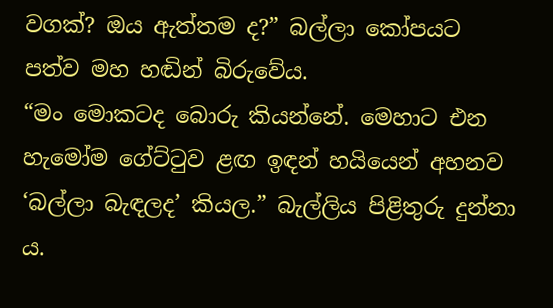වගක්? ඔය ඇත්තම ද?” බල්ලා කෝපයට පත්ව මහ හඬින් බිරුවේය.
“මං මොකටද බොරු කියන්නේ. මෙහාට එන හැමෝම ගේට්ටුව ළඟ ඉඳන් හයියෙන් අහනව ‘බල්ලා බැඳලද’ කියල.” බැල්ලිය පිළිතුරු දුන්නා ය.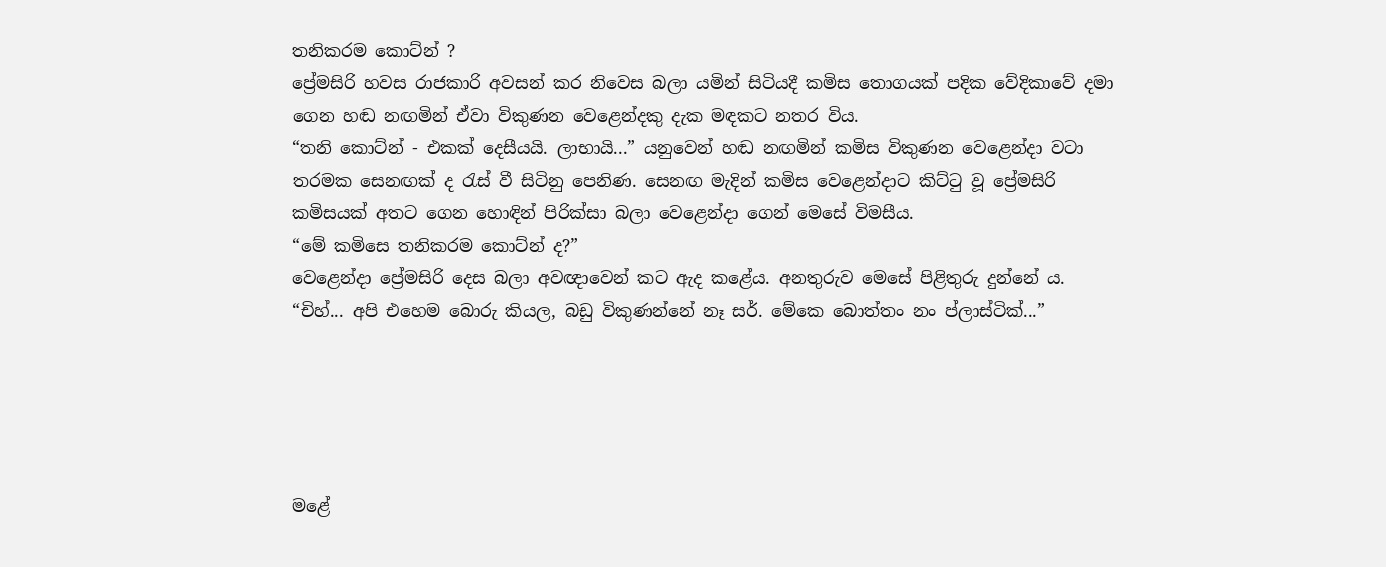තනිකරම කොට්න් ?
ප්‍රේමසිරි හවස රාජකාරි අවසන් කර නිවෙස බලා යමින් සිටියදී කමිස තොගයක් පදික වේදිකාවේ දමා ගෙන හඬ නඟමින් ඒවා විකුණන වෙළෙන්දකු දැක මඳකට නතර විය.
“තනි කොට්න් - එකක් දෙසීයයි. ලාභායි...” යනුවෙන් හඬ නඟමින් කමිස විකුණන වෙළෙන්දා වටා තරමක සෙනඟක් ද රැස් වී සිටිනු පෙනිණ. සෙනඟ මැදින් කමිස වෙළෙන්දාට කිට්ටු වූ ප්‍රේමසිරි කමිසයක් අතට ගෙන හොඳින් පිරික්සා බලා වෙළෙන්දා ගෙන් මෙසේ විමසීය.
“මේ කමිසෙ තනිකරම කොට්න් ද?”
වෙළෙන්දා ප්‍රේමසිරි දෙස බලා අවඥාවෙන් කට ඇද කළේය. අනතුරුව මෙසේ පිළිතුරු දුන්නේ ය.
“චිහ්... අපි එහෙම බොරු කියල, බඩු විකුණන්නේ නෑ සර්. මේකෙ බොත්තං නං ප්ලාස්ටික්...”





මළේ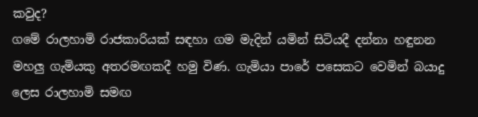කවුද?
ගමේ රාලහාමි රාජකාරියක් සඳහා ගම මැදින් යමින් සිටියදී දන්නා හඳුනන මහලු ගැමියකු අතරමඟකදී හමු විණ. ගැමියා පාරේ පසෙකට වෙමින් බයාදු ලෙස රාලහාමි සමඟ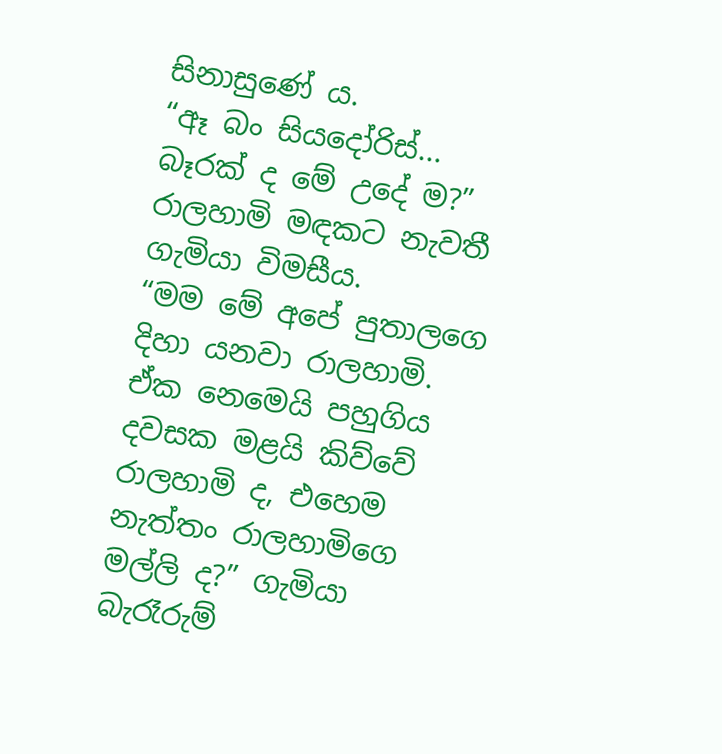සිනාසුණේ ය.
“ඈ බං සියදෝරිස්... බෑරක් ද මේ උදේ ම?” රාලහාමි මඳකට නැවතී ගැමියා විමසීය.
“මම මේ අපේ පුතාලගෙ දිහා යනවා රාලහාමි. ඒක නෙමෙයි පහුගිය දවසක මළයි කිව්වේ රාලහාමි ද, එහෙම නැත්තං රාලහාමිගෙ මල්ලි ද?” ගැමියා බැරෑරුම්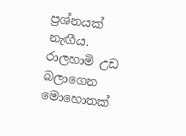ප්‍රශ්නයක් නැඟීය.
රාලහාමි උඩ බලාගෙන මොහොතක්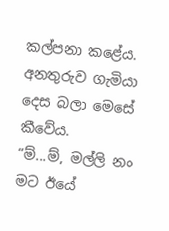කල්පනා කළේය. අනතුරුව ගැමියා දෙස බලා මෙසේ කීවේය.
“ම්...ම්, මල්ලි නං මට ඊයේ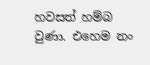හවසත් හම්බ වුණා. එහෙම නං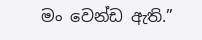මං වෙන්ඩ ඇති.”